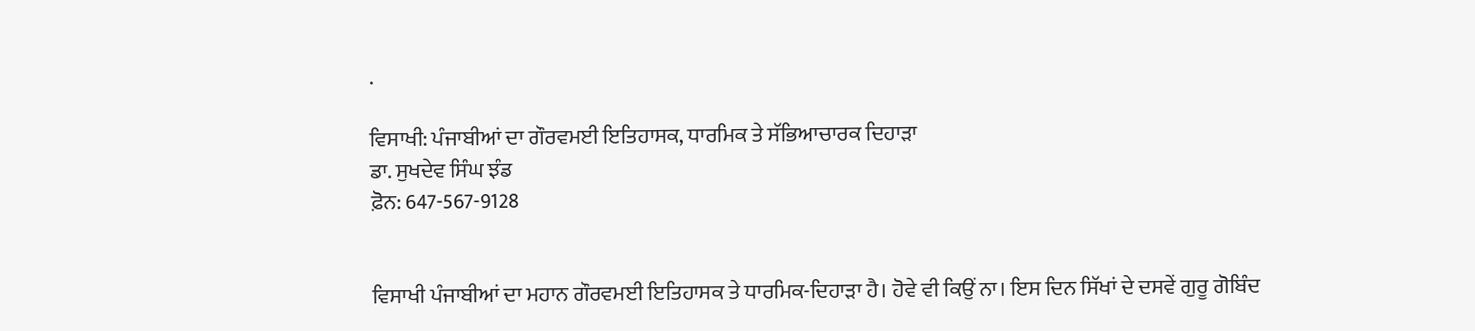.

ਵਿਸਾਖੀ: ਪੰਜਾਬੀਆਂ ਦਾ ਗੌਰਵਮਈ ਇਤਿਹਾਸਕ, ਧਾਰਮਿਕ ਤੇ ਸੱਭਿਆਚਾਰਕ ਦਿਹਾੜਾ
ਡਾ. ਸੁਖਦੇਵ ਸਿੰਘ ਝੰਡ
ਫ਼ੋਨ: 647-567-9128


ਵਿਸਾਖੀ ਪੰਜਾਬੀਆਂ ਦਾ ਮਹਾਨ ਗੌਰਵਮਈ ਇਤਿਹਾਸਕ ਤੇ ਧਾਰਮਿਕ-ਦਿਹਾੜਾ ਹੈ। ਹੋਵੇ ਵੀ ਕਿਉਂ ਨਾ। ਇਸ ਦਿਨ ਸਿੱਖਾਂ ਦੇ ਦਸਵੇਂ ਗੁਰੂ ਗੋਬਿੰਦ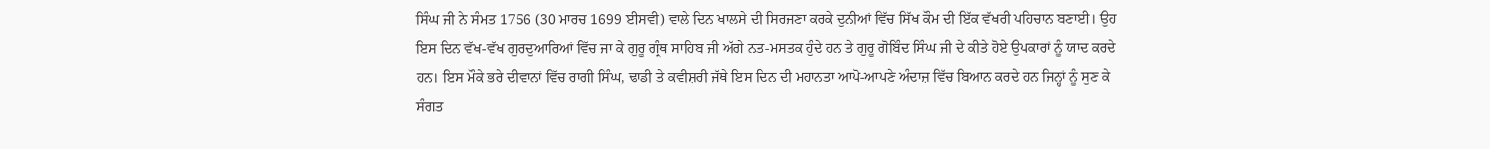ਸਿੰਘ ਜੀ ਨੇ ਸੰਮਤ 1756 (30 ਮਾਰਚ 1699 ਈਸਵੀ) ਵਾਲੇ ਦਿਨ ਖਾਲਸੇ ਦੀ ਸਿਰਜਣਾ ਕਰਕੇ ਦੁਨੀਆਂ ਵਿੱਚ ਸਿੱਖ ਕੌਮ ਦੀ ਇੱਕ ਵੱਖਰੀ ਪਹਿਚਾਨ ਬਣਾਈ। ਉਹ ਇਸ ਦਿਨ ਵੱਖ-ਵੱਖ ਗੁਰਦੁਆਰਿਆਂ ਵਿੱਚ ਜਾ ਕੇ ਗੁਰੂ ਗ੍ਰੰਥ ਸਾਹਿਬ ਜੀ ਅੱਗੇ ਨਤ-ਮਸਤਕ ਹੁੰਦੇ ਹਨ ਤੇ ਗੁਰੂ ਗੋਬਿੰਦ ਸਿੰਘ ਜੀ ਦੇ ਕੀਤੇ ਹੋਏ ਉਪਕਾਰਾਂ ਨੂੰ ਯਾਦ ਕਰਦੇ ਹਨ। ਇਸ ਮੌਕੇ ਭਰੇ ਦੀਵਾਨਾਂ ਵਿੱਚ ਰਾਗੀ ਸਿੰਘ, ਢਾਡੀ ਤੇ ਕਵੀਸ਼ਰੀ ਜੱਥੇ ਇਸ ਦਿਨ ਦੀ ਮਹਾਨਤਾ ਆਪੋ-ਆਪਣੇ ਅੰਦਾਜ਼ ਵਿੱਚ ਬਿਆਨ ਕਰਦੇ ਹਨ ਜਿਨ੍ਹਾਂ ਨੂੰ ਸੁਣ ਕੇ ਸੰਗਤ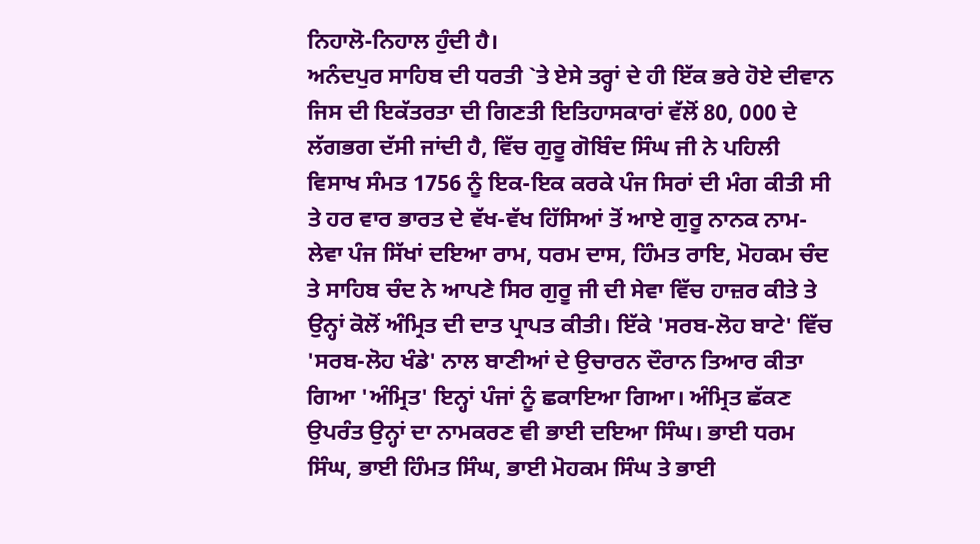ਨਿਹਾਲੋ-ਨਿਹਾਲ ਹੁੰਦੀ ਹੈ।
ਅਨੰਦਪੁਰ ਸਾਹਿਬ ਦੀ ਧਰਤੀ `ਤੇ ਏਸੇ ਤਰ੍ਹਾਂ ਦੇ ਹੀ ਇੱਕ ਭਰੇ ਹੋਏ ਦੀਵਾਨ ਜਿਸ ਦੀ ਇਕੱਤਰਤਾ ਦੀ ਗਿਣਤੀ ਇਤਿਹਾਸਕਾਰਾਂ ਵੱਲੋਂ 80, 000 ਦੇ ਲੱਗਭਗ ਦੱਸੀ ਜਾਂਦੀ ਹੈ, ਵਿੱਚ ਗੁਰੂ ਗੋਬਿੰਦ ਸਿੰਘ ਜੀ ਨੇ ਪਹਿਲੀ ਵਿਸਾਖ ਸੰਮਤ 1756 ਨੂੰ ਇਕ-ਇਕ ਕਰਕੇ ਪੰਜ ਸਿਰਾਂ ਦੀ ਮੰਗ ਕੀਤੀ ਸੀ ਤੇ ਹਰ ਵਾਰ ਭਾਰਤ ਦੇ ਵੱਖ-ਵੱਖ ਹਿੱਸਿਆਂ ਤੋਂ ਆਏ ਗੁਰੂ ਨਾਨਕ ਨਾਮ-ਲੇਵਾ ਪੰਜ ਸਿੱਖਾਂ ਦਇਆ ਰਾਮ, ਧਰਮ ਦਾਸ, ਹਿੰਮਤ ਰਾਇ, ਮੋਹਕਮ ਚੰਦ ਤੇ ਸਾਹਿਬ ਚੰਦ ਨੇ ਆਪਣੇ ਸਿਰ ਗੁਰੂ ਜੀ ਦੀ ਸੇਵਾ ਵਿੱਚ ਹਾਜ਼ਰ ਕੀਤੇ ਤੇ ਉਨ੍ਹਾਂ ਕੋਲੋਂ ਅੰਮ੍ਰਿਤ ਦੀ ਦਾਤ ਪ੍ਰਾਪਤ ਕੀਤੀ। ਇੱਕੇ 'ਸਰਬ-ਲੋਹ ਬਾਟੇ' ਵਿੱਚ 'ਸਰਬ-ਲੋਹ ਖੰਡੇ' ਨਾਲ ਬਾਣੀਆਂ ਦੇ ਉਚਾਰਨ ਦੌਰਾਨ ਤਿਆਰ ਕੀਤਾ ਗਿਆ 'ਅੰਮ੍ਰਿਤ' ਇਨ੍ਹਾਂ ਪੰਜਾਂ ਨੂੰ ਛਕਾਇਆ ਗਿਆ। ਅੰਮ੍ਰਿਤ ਛੱਕਣ ਉਪਰੰਤ ਉਨ੍ਹਾਂ ਦਾ ਨਾਮਕਰਣ ਵੀ ਭਾਈ ਦਇਆ ਸਿੰਘ। ਭਾਈ ਧਰਮ ਸਿੰਘ, ਭਾਈ ਹਿੰਮਤ ਸਿੰਘ, ਭਾਈ ਮੋਹਕਮ ਸਿੰਘ ਤੇ ਭਾਈ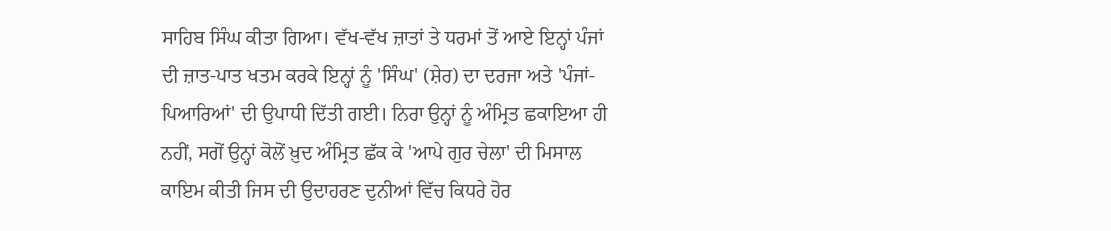ਸਾਹਿਬ ਸਿੰਘ ਕੀਤਾ ਗਿਆ। ਵੱਖ-ਵੱਖ ਜ਼ਾਤਾਂ ਤੇ ਧਰਮਾਂ ਤੋਂ ਆਏ ਇਨ੍ਹਾਂ ਪੰਜਾਂ ਦੀ ਜ਼ਾਤ-ਪਾਤ ਖਤਮ ਕਰਕੇ ਇਨ੍ਹਾਂ ਨੂੰ 'ਸਿੰਘ' (ਸ਼ੇਰ) ਦਾ ਦਰਜਾ ਅਤੇ 'ਪੰਜਾਂ-ਪਿਆਰਿਆਂ' ਦੀ ਉਪਾਧੀ ਦਿੱਤੀ ਗਈ। ਨਿਰਾ ਉਨ੍ਹਾਂ ਨੂੰ ਅੰਮ੍ਰਿਤ ਛਕਾਇਆ ਹੀ ਨਹੀਂ, ਸਗੋਂ ਉਨ੍ਹਾਂ ਕੋਲੋਂ ਖ਼ੁਦ ਅੰਮ੍ਰਿਤ ਛੱਕ ਕੇ 'ਆਪੇ ਗੁਰ ਚੇਲਾ' ਦੀ ਮਿਸਾਲ ਕਾਇਮ ਕੀਤੀ ਜਿਸ ਦੀ ਉਦਾਹਰਣ ਦੁਨੀਆਂ ਵਿੱਚ ਕਿਧਰੇ ਹੋਰ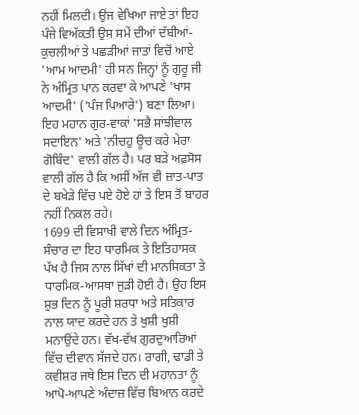ਨਹੀਂ ਮਿਲਦੀ। ਉਂਜ ਵੇਖਿਆ ਜਾਏ ਤਾਂ ਇਹ ਪੰਜੇ ਵਿਅੱਕਤੀ ਉਸ ਸਮੇਂ ਦੀਆਂ ਦੱਬੀਆਂ-ਕੁਚਲੀਆਂ ਤੇ ਪਛੜੀਆਂ ਜਾਤਾਂ ਵਿਚੋਂ ਆਏ 'ਆਮ ਆਦਮੀ' ਹੀ ਸਨ ਜਿਨ੍ਹਾਂ ਨੂੰ ਗੁਰੂ ਜੀ ਨੇ ਅੰਮ੍ਰਿਤ ਪਾਨ ਕਰਵਾ ਕੇ ਆਪਣੇ 'ਖਾਸ ਆਦਮੀ' ('ਪੰਜ ਪਿਆਰੇ') ਬਣਾ ਲਿਆ। ਇਹ ਮਹਾਨ ਗੁਰ-ਵਾਕਾਂ 'ਸਭੈ ਸਾਂਝੀਵਾਲ ਸਦਾਇਨ' ਅਤੇ 'ਨੀਚਹੁ ਊਚ ਕਰੇ ਮੇਰਾ ਗੋਬਿੰਦ' ਵਾਲੀ ਗੱਲ ਹੈ। ਪਰ ਬੜੇ ਅਫ਼ਸੋਸ ਵਾਲੀ ਗੱਲ ਹੈ ਕਿ ਅਸੀਂ ਅੱਜ ਵੀ ਜ਼ਾਤ-ਪਾਤ ਦੇ ਬਖੇੜੇ ਵਿੱਚ ਪਏ ਹੋਏ ਹਾਂ ਤੇ ਇਸ ਤੋਂ ਬਾਹਰ ਨਹੀਂ ਨਿਕਲ ਰਹੇ।
1699 ਦੀ ਵਿਸਾਖੀ ਵਾਲੇ ਦਿਨ ਅੰਮ੍ਰਿਤ-ਸੰਚਾਰ ਦਾ ਇਹ ਧਾਰਮਿਕ ਤੇ ਇਤਿਹਾਸਕ ਪੱਖ ਹੈ ਜਿਸ ਨਾਲ ਸਿੱਖਾਂ ਦੀ ਮਾਨਸਿਕਤਾ ਤੇ ਧਾਰਮਿਕ-ਆਸਥਾ ਜੁੜੀ ਹੋਈ ਹੈ। ਉਹ ਇਸ ਸ਼ੁਭ ਦਿਨ ਨੂੰ ਪੂਰੀ ਸ਼ਰਧਾ ਅਤੇ ਸਤਿਕਾਰ ਨਾਲ ਯਾਦ ਕਰਦੇ ਹਨ ਤੇ ਖੁਸ਼ੀ ਖੁਸ਼ੀ ਮਨਾਉਂਦੇ ਹਨ। ਵੱਖ-ਵੱਖ ਗੁਰਦੁਆਰਿਆਂ ਵਿੱਚ ਦੀਵਾਨ ਸੱਜਦੇ ਹਨ। ਰਾਗੀ, ਢਾਡੀ ਤੇ ਕਵੀਸ਼ਰ ਜਥੇ ਇਸ ਦਿਨ ਦੀ ਮਹਾਨਤਾ ਨੂੰ ਆਪੋ-ਆਪਣੇ ਅੰਦਾਜ਼ ਵਿੱਚ ਬਿਆਨ ਕਰਦੇ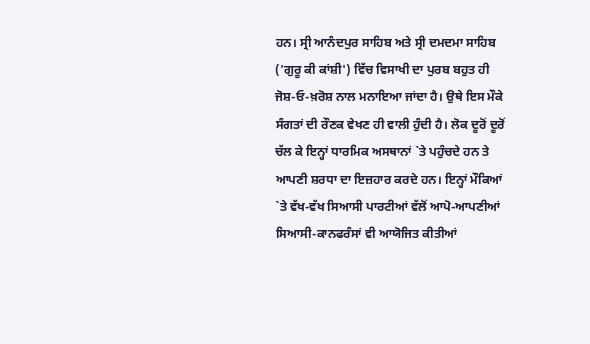ਹਨ। ਸ੍ਰੀ ਆਨੰਦਪੁਰ ਸਾਹਿਬ ਅਤੇ ਸ੍ਰੀ ਦਮਦਮਾ ਸਾਹਿਬ ('ਗੁਰੂ ਕੀ ਕਾਂਸ਼ੀ') ਵਿੱਚ ਵਿਸਾਖੀ ਦਾ ਪੁਰਬ ਬਹੁਤ ਹੀ ਜੋਸ਼-ਓ-ਖ਼ਰੋਸ਼ ਨਾਲ ਮਨਾਇਆ ਜਾਂਦਾ ਹੈ। ਉਥੇ ਇਸ ਮੌਕੇ ਸੰਗਤਾਂ ਦੀ ਰੌਣਕ ਵੇਖਣ ਹੀ ਵਾਲੀ ਹੁੰਦੀ ਹੈ। ਲੋਕ ਦੂਰੋਂ ਦੂਰੋਂ ਚੱਲ ਕੇ ਇਨ੍ਹਾਂ ਧਾਰਮਿਕ ਅਸਥਾਨਾਂ `ਤੇ ਪਹੁੰਚਦੇ ਹਨ ਤੇ ਆਪਣੀ ਸ਼ਰਧਾ ਦਾ ਇਜ਼ਹਾਰ ਕਰਦੇ ਹਨ। ਇਨ੍ਹਾਂ ਮੌਕਿਆਂ `ਤੇ ਵੱਖ-ਵੱਖ ਸਿਆਸੀ ਪਾਰਟੀਆਂ ਵੱਲੋਂ ਆਪੋ-ਆਪਣੀਆਂ ਸਿਆਸੀ-ਕਾਨਫਰੰਸਾਂ ਵੀ ਆਯੋਜਿਤ ਕੀਤੀਆਂ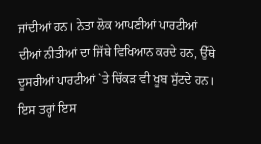ਜਾਂਦੀਆਂ ਹਨ। ਨੇਤਾ ਲੋਕ ਆਪਣੀਆਂ ਪਾਰਟੀਆਂ ਦੀਆਂ ਨੀਤੀਆਂ ਦਾ ਜਿੱਥੇ ਵਿਖਿਆਨ ਕਰਦੇ ਹਨ, ਉੱਥੇ ਦੂਸਰੀਆਂ ਪਾਰਟੀਆਂ `ਤੇ ਚਿੱਕੜ ਵੀ ਖੂਬ ਸੁੱਟਦੇ ਹਨ। ਇਸ ਤਰ੍ਹਾਂ ਇਸ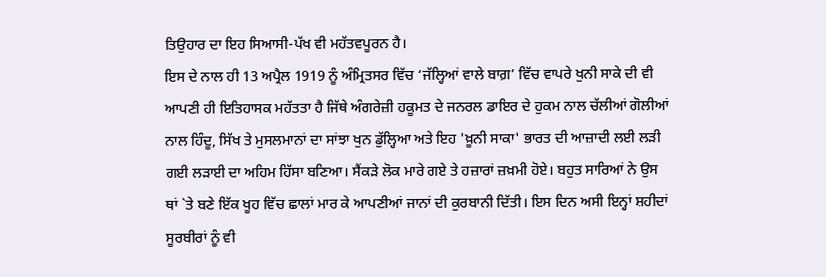ਤਿਉਹਾਰ ਦਾ ਇਹ ਸਿਆਸੀ-ਪੱਖ ਵੀ ਮਹੱਤਵਪੂਰਨ ਹੈ।
ਇਸ ਦੇ ਨਾਲ ਹੀ 13 ਅਪ੍ਰੈਲ 1919 ਨੂੰ ਅੰਮ੍ਰਿਤਸਰ ਵਿੱਚ ‘ਜੱਲ੍ਹਿਆਂ ਵਾਲੇ ਬਾਗ਼’ ਵਿੱਚ ਵਾਪਰੇ ਖੁਨੀ ਸਾਕੇ ਦੀ ਵੀ ਆਪਣੀ ਹੀ ਇਤਿਹਾਸਕ ਮਹੱਤਤਾ ਹੈ ਜਿੱਥੇ ਅੰਗਰੇਜ਼ੀ ਹਕੂਮਤ ਦੇ ਜਨਰਲ ਡਾਇਰ ਦੇ ਹੁਕਮ ਨਾਲ ਚੱਲੀਆਂ ਗੋਲੀਆਂ ਨਾਲ ਹਿੰਦੂ, ਸਿੱਖ ਤੇ ਮੁਸਲਮਾਨਾਂ ਦਾ ਸਾਂਝਾ ਖੁਨ ਡੁੱਲ੍ਹਿਆ ਅਤੇ ਇਹ 'ਖ਼ੂਨੀ ਸਾਕਾ' ਭਾਰਤ ਦੀ ਆਜ਼ਾਦੀ ਲਈ ਲੜੀ ਗਈ ਲੜਾਈ ਦਾ ਅਹਿਮ ਹਿੱਸਾ ਬਣਿਆ। ਸੈਂਕੜੇ ਲੋਕ ਮਾਰੇ ਗਏ ਤੇ ਹਜ਼ਾਰਾਂ ਜ਼ਖ਼ਮੀ ਹੋਏ। ਬਹੁਤ ਸਾਰਿਆਂ ਨੇ ਉਸ ਥਾਂ `ਤੇ ਬਣੇ ਇੱਕ ਖੂਹ ਵਿੱਚ ਛਾਲਾਂ ਮਾਰ ਕੇ ਆਪਣੀਆਂ ਜਾਨਾਂ ਦੀ ਕੁਰਬਾਨੀ ਦਿੱਤੀ। ਇਸ ਦਿਨ ਅਸੀ ਇਨ੍ਹਾਂ ਸ਼ਹੀਦਾਂ ਸੂਰਬੀਰਾਂ ਨੂੰ ਵੀ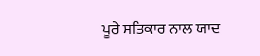ਪੂਰੇ ਸਤਿਕਾਰ ਨਾਲ ਯਾਦ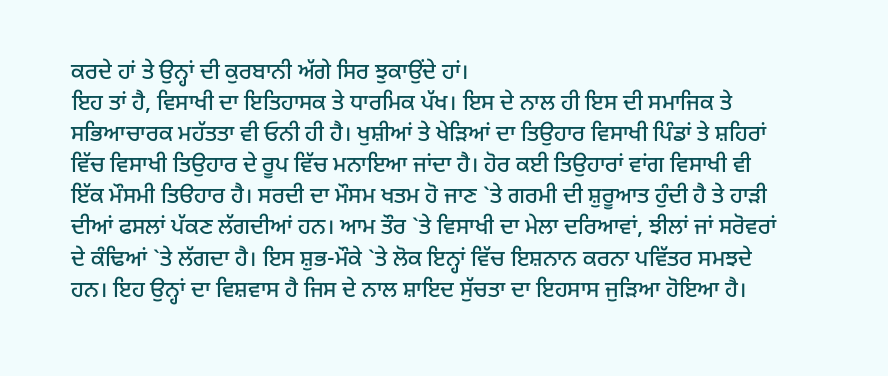ਕਰਦੇ ਹਾਂ ਤੇ ਉਨ੍ਹਾਂ ਦੀ ਕੁਰਬਾਨੀ ਅੱਗੇ ਸਿਰ ਝੁਕਾਉਂਦੇ ਹਾਂ।
ਇਹ ਤਾਂ ਹੈ, ਵਿਸਾਖੀ ਦਾ ਇਤਿਹਾਸਕ ਤੇ ਧਾਰਮਿਕ ਪੱਖ। ਇਸ ਦੇ ਨਾਲ ਹੀ ਇਸ ਦੀ ਸਮਾਜਿਕ ਤੇ ਸਭਿਆਚਾਰਕ ਮਹੱਤਤਾ ਵੀ ਓਨੀ ਹੀ ਹੈ। ਖੁਸ਼ੀਆਂ ਤੇ ਖੇੜਿਆਂ ਦਾ ਤਿਉਹਾਰ ਵਿਸਾਖੀ ਪਿੰਡਾਂ ਤੇ ਸ਼ਹਿਰਾਂ ਵਿੱਚ ਵਿਸਾਖੀ ਤਿਉਹਾਰ ਦੇ ਰੂਪ ਵਿੱਚ ਮਨਾਇਆ ਜਾਂਦਾ ਹੈ। ਹੋਰ ਕਈ ਤਿਉਹਾਰਾਂ ਵਾਂਗ ਵਿਸਾਖੀ ਵੀ ਇੱਕ ਮੌਸਮੀ ਤਿੳਹਾਰ ਹੈ। ਸਰਦੀ ਦਾ ਮੌਸਮ ਖਤਮ ਹੋ ਜਾਣ `ਤੇ ਗਰਮੀ ਦੀ ਸ਼ੁਰੂਆਤ ਹੁੰਦੀ ਹੈ ਤੇ ਹਾੜੀ ਦੀਆਂ ਫਸਲਾਂ ਪੱਕਣ ਲੱਗਦੀਆਂ ਹਨ। ਆਮ ਤੌਰ `ਤੇ ਵਿਸਾਖੀ ਦਾ ਮੇਲਾ ਦਰਿਆਵਾਂ, ਝੀਲਾਂ ਜਾਂ ਸਰੋਵਰਾਂ ਦੇ ਕੰਢਿਆਂ `ਤੇ ਲੱਗਦਾ ਹੈ। ਇਸ ਸ਼ੁਭ-ਮੌਕੇ `ਤੇ ਲੋਕ ਇਨ੍ਹਾਂ ਵਿੱਚ ਇਸ਼ਨਾਨ ਕਰਨਾ ਪਵਿੱਤਰ ਸਮਝਦੇ ਹਨ। ਇਹ ਉਨ੍ਹਾਂ ਦਾ ਵਿਸ਼ਵਾਸ ਹੈ ਜਿਸ ਦੇ ਨਾਲ ਸ਼ਾਇਦ ਸੁੱਚਤਾ ਦਾ ਇਹਸਾਸ ਜੁੜਿਆ ਹੋਇਆ ਹੈ।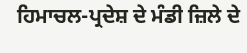ਹਿਮਾਚਲ-ਪ੍ਰਦੇਸ਼ ਦੇ ਮੰਡੀ ਜ਼ਿਲੇ ਦੇ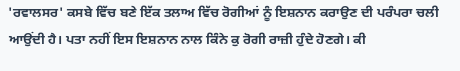'ਰਵਾਲਸਰ' ਕਸਬੇ ਵਿੱਚ ਬਣੇ ਇੱਕ ਤਲਾਅ ਵਿੱਚ ਰੋਗੀਆਂ ਨੂੰ ਇਸ਼ਨਾਨ ਕਰਾਉਣ ਦੀ ਪਰੰਪਰਾ ਚਲੀ ਆਉਂਦੀ ਹੈ। ਪਤਾ ਨਹੀਂ ਇਸ ਇਸ਼ਨਾਨ ਨਾਲ ਕਿੰਨੇ ਕੁ ਰੋਗੀ ਰਾਜ਼ੀ ਹੁੰਦੇ ਹੋਣਗੇ। ਕੀ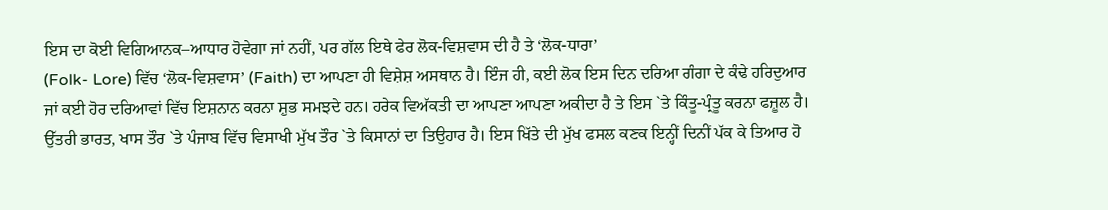ਇਸ ਦਾ ਕੋਈ ਵਿਗਿਆਨਕ–ਆਧਾਰ ਹੋਵੇਗਾ ਜਾਂ ਨਹੀਂ, ਪਰ ਗੱਲ ਇਥੇ ਫੇਰ ਲੋਕ-ਵਿਸ਼ਵਾਸ ਦੀ ਹੈ ਤੇ ‘ਲੋਕ-ਧਾਰਾ’
(Folk- Lore) ਵਿੱਚ ‘ਲੋਕ-ਵਿਸ਼ਵਾਸ’ (Faith) ਦਾ ਆਪਣਾ ਹੀ ਵਿਸ਼ੇਸ਼ ਅਸਥਾਨ ਹੈ। ਇੰਜ ਹੀ, ਕਈ ਲੋਕ ਇਸ ਦਿਨ ਦਰਿਆ ਗੰਗਾ ਦੇ ਕੰਢੇ ਹਰਿਦੁਆਰ ਜਾਂ ਕਈ ਹੋਰ ਦਰਿਆਵਾਂ ਵਿੱਚ ਇਸ਼ਨਾਨ ਕਰਨਾ ਸ਼ੁਭ ਸਮਝਦੇ ਹਨ। ਹਰੇਕ ਵਿਅੱਕਤੀ ਦਾ ਆਪਣਾ ਆਪਣਾ ਅਕੀਦਾ ਹੈ ਤੇ ਇਸ `ਤੇ ਕਿੰਤੂ-ਪ੍ਰੰਤੂ ਕਰਨਾ ਫਜ਼ੂਲ ਹੈ।
ਉੱਤਰੀ ਭਾਰਤ, ਖਾਸ ਤੌਰ `ਤੇ ਪੰਜਾਬ ਵਿੱਚ ਵਿਸਾਖੀ ਮੁੱਖ ਤੌਰ `ਤੇ ਕਿਸਾਨਾਂ ਦਾ ਤਿਉਹਾਰ ਹੈ। ਇਸ ਖਿੱਤੇ ਦੀ ਮੁੱਖ ਫਸਲ ਕਣਕ ਇਨ੍ਹੀਂ ਦਿਨੀਂ ਪੱਕ ਕੇ ਤਿਆਰ ਹੋ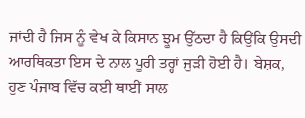ਜਾਂਦੀ ਹੈ ਜਿਸ ਨੂੰ ਵੇਖ ਕੇ ਕਿਸਾਨ ਝੂਮ ਉੱਠਦਾ ਹੈ ਕਿਉਂਕਿ ਉਸਦੀ ਆਰਥਿਕਤਾ ਇਸ ਦੇ ਨਾਲ ਪੂਰੀ ਤਰ੍ਹਾਂ ਜੁੜੀ ਹੋਈ ਹੈ। ਬੇਸ਼ਕ, ਹੁਣ ਪੰਜਾਬ ਵਿੱਚ ਕਈ ਥਾਈਂ ਸਾਲ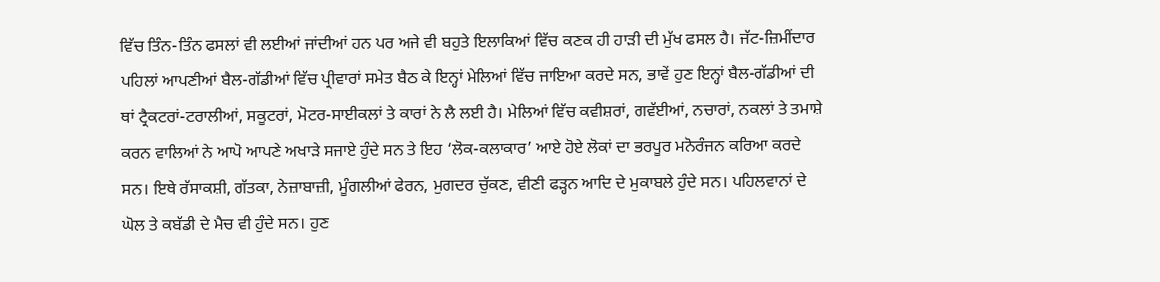ਵਿੱਚ ਤਿੰਨ-ਤਿੰਨ ਫਸਲਾਂ ਵੀ ਲਈਆਂ ਜਾਂਦੀਆਂ ਹਨ ਪਰ ਅਜੇ ਵੀ ਬਹੁਤੇ ਇਲਾਕਿਆਂ ਵਿੱਚ ਕਣਕ ਹੀ ਹਾੜੀ ਦੀ ਮੁੱਖ ਫਸਲ ਹੈ। ਜੱਟ-ਜ਼ਿਮੀਂਦਾਰ ਪਹਿਲਾਂ ਆਪਣੀਆਂ ਬੈਲ-ਗੱਡੀਆਂ ਵਿੱਚ ਪ੍ਰੀਵਾਰਾਂ ਸਮੇਤ ਬੈਠ ਕੇ ਇਨ੍ਹਾਂ ਮੇਲਿਆਂ ਵਿੱਚ ਜਾਇਆ ਕਰਦੇ ਸਨ, ਭਾਵੇਂ ਹੁਣ ਇਨ੍ਹਾਂ ਬੈਲ-ਗੱਡੀਆਂ ਦੀ ਥਾਂ ਟ੍ਰੈਕਟਰਾਂ-ਟਰਾਲੀਆਂ, ਸਕੂਟਰਾਂ, ਮੋਟਰ-ਸਾਈਕਲਾਂ ਤੇ ਕਾਰਾਂ ਨੇ ਲੈ ਲਈ ਹੈ। ਮੇਲਿਆਂ ਵਿੱਚ ਕਵੀਸ਼ਰਾਂ, ਗਵੱਈਆਂ, ਨਚਾਰਾਂ, ਨਕਲਾਂ ਤੇ ਤਮਾਸ਼ੇ ਕਰਨ ਵਾਲਿਆਂ ਨੇ ਆਪੋ ਆਪਣੇ ਅਖਾੜੇ ਸਜਾਏ ਹੁੰਦੇ ਸਨ ਤੇ ਇਹ ‘ਲੋਕ-ਕਲਾਕਾਰ’ ਆਏ ਹੋਏ ਲੋਕਾਂ ਦਾ ਭਰਪੂਰ ਮਨੋਰੰਜਨ ਕਰਿਆ ਕਰਦੇ ਸਨ। ਇਥੇ ਰੱਸਾਕਸ਼ੀ, ਗੱਤਕਾ, ਨੇਜ਼ਾਬਾਜ਼ੀ, ਮੂੰਗਲੀਆਂ ਫੇਰਨ, ਮੁਗਦਰ ਚੁੱਕਣ, ਵੀਣੀ ਫੜ੍ਹਨ ਆਦਿ ਦੇ ਮੁਕਾਬਲੇ ਹੁੰਦੇ ਸਨ। ਪਹਿਲਵਾਨਾਂ ਦੇ ਘੋਲ ਤੇ ਕਬੱਡੀ ਦੇ ਮੈਚ ਵੀ ਹੁੰਦੇ ਸਨ। ਹੁਣ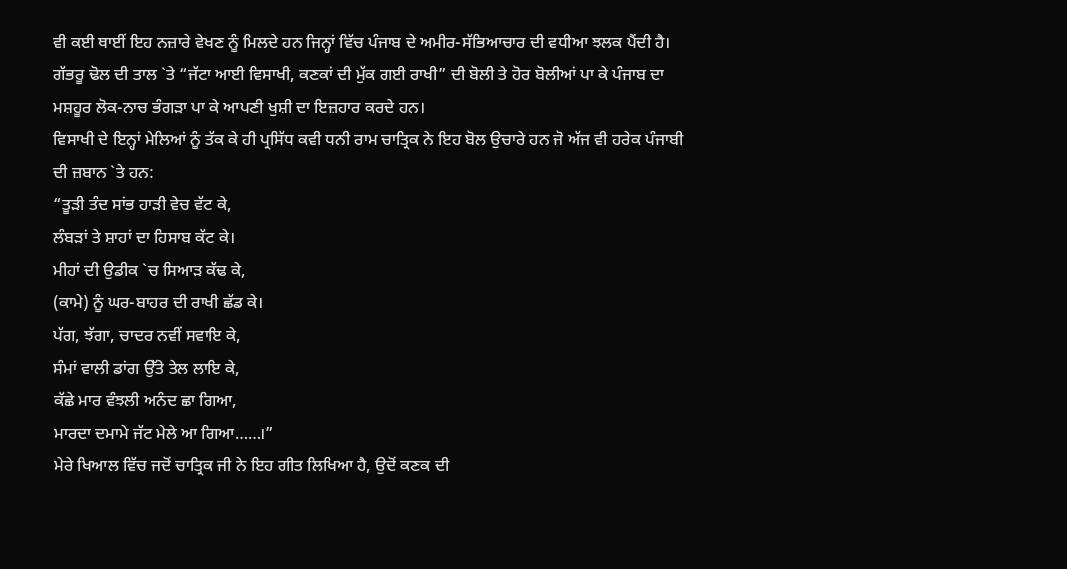ਵੀ ਕਈ ਥਾਈਂ ਇਹ ਨਜ਼ਾਰੇ ਵੇਖਣ ਨੂੰ ਮਿਲਦੇ ਹਨ ਜਿਨ੍ਹਾਂ ਵਿੱਚ ਪੰਜਾਬ ਦੇ ਅਮੀਰ-ਸੱਭਿਆਚਾਰ ਦੀ ਵਧੀਆ ਝਲਕ ਪੈਂਦੀ ਹੈ। ਗੱਭਰੂ ਢੋਲ ਦੀ ਤਾਲ `ਤੇ “ਜੱਟਾ ਆਈ ਵਿਸਾਖੀ, ਕਣਕਾਂ ਦੀ ਮੁੱਕ ਗਈ ਰਾਖੀ” ਦੀ ਬੋਲੀ ਤੇ ਹੋਰ ਬੋਲੀਆਂ ਪਾ ਕੇ ਪੰਜਾਬ ਦਾ ਮਸ਼ਹੂਰ ਲੋਕ-ਨਾਚ ਭੰਗੜਾ ਪਾ ਕੇ ਆਪਣੀ ਖੁਸ਼ੀ ਦਾ ਇਜ਼ਹਾਰ ਕਰਦੇ ਹਨ।
ਵਿਸਾਖੀ ਦੇ ਇਨ੍ਹਾਂ ਮੇਲਿਆਂ ਨੂੰ ਤੱਕ ਕੇ ਹੀ ਪ੍ਰਸਿੱਧ ਕਵੀ ਧਨੀ ਰਾਮ ਚਾਤ੍ਰਿਕ ਨੇ ਇਹ ਬੋਲ ਉਚਾਰੇ ਹਨ ਜੋ ਅੱਜ ਵੀ ਹਰੇਕ ਪੰਜਾਬੀ ਦੀ ਜ਼ਬਾਨ `ਤੇ ਹਨ:
“ਤੂੜੀ ਤੰਦ ਸਾਂਭ ਹਾੜੀ ਵੇਚ ਵੱਟ ਕੇ,
ਲੰਬੜਾਂ ਤੇ ਸ਼ਾਹਾਂ ਦਾ ਹਿਸਾਬ ਕੱਟ ਕੇ।
ਮੀਹਾਂ ਦੀ ਉਡੀਕ `ਚ ਸਿਆੜ ਕੱਢ ਕੇ,
(ਕਾਮੇ) ਨੂੰ ਘਰ-ਬਾਹਰ ਦੀ ਰਾਖੀ ਛੱਡ ਕੇ।
ਪੱਗ, ਝੱਗਾ, ਚਾਦਰ ਨਵੀਂ ਸਵਾਇ ਕੇ,
ਸੰਮਾਂ ਵਾਲੀ ਡਾਂਗ ਉੱਤੇ ਤੇਲ ਲਾਇ ਕੇ,
ਕੱਛੇ ਮਾਰ ਵੰਝਲੀ ਅਨੰਦ ਛਾ ਗਿਆ,
ਮਾਰਦਾ ਦਮਾਮੇ ਜੱਟ ਮੇਲੇ ਆ ਗਿਆ……।”
ਮੇਰੇ ਖਿਆਲ ਵਿੱਚ ਜਦੋਂ ਚਾਤ੍ਰਿਕ ਜੀ ਨੇ ਇਹ ਗੀਤ ਲਿਖਿਆ ਹੈ, ਉਦੋਂ ਕਣਕ ਦੀ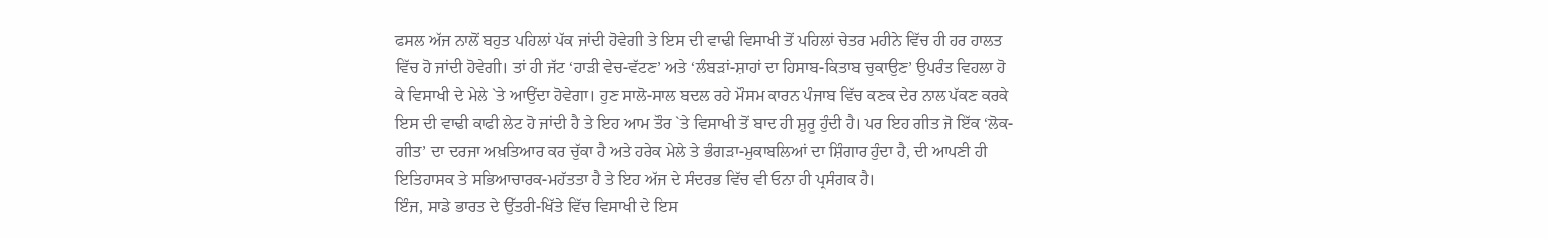ਫਸਲ ਅੱਜ ਨਾਲੋਂ ਬਹੁਤ ਪਹਿਲਾਂ ਪੱਕ ਜਾਂਦੀ ਹੋਵੇਗੀ ਤੇ ਇਸ ਦੀ ਵਾਢੀ ਵਿਸਾਖੀ ਤੋਂ ਪਹਿਲਾਂ ਚੇਤਰ ਮਹੀਨੇ ਵਿੱਚ ਹੀ ਹਰ ਹਾਲਤ ਵਿੱਚ ਹੋ ਜਾਂਦੀ ਹੋਵੇਗੀ। ਤਾਂ ਹੀ ਜੱਟ ‘ਹਾੜੀ ਵੇਚ-ਵੱਟਣ’ ਅਤੇ ‘ਲੰਬੜਾਂ-ਸ਼ਾਹਾਂ ਦਾ ਹਿਸਾਬ-ਕਿਤਾਬ ਚੁਕਾਉਣ’ ਉਪਰੰਤ ਵਿਹਲਾ ਹੋ ਕੇ ਵਿਸਾਖੀ ਦੇ ਮੇਲੇ `ਤੇ ਆਉਂਦਾ ਹੋਵੇਗਾ। ਹੁਣ ਸਾਲੋ-ਸਾਲ ਬਦਲ ਰਹੇ ਮੌਸਮ ਕਾਰਨ ਪੰਜਾਬ ਵਿੱਚ ਕਣਕ ਦੇਰ ਨਾਲ ਪੱਕਣ ਕਰਕੇ ਇਸ ਦੀ ਵਾਢੀ ਕਾਫੀ ਲੇਟ ਹੋ ਜਾਂਦੀ ਹੈ ਤੇ ਇਹ ਆਮ ਤੌਰ `ਤੇ ਵਿਸਾਖੀ ਤੋਂ ਬਾਦ ਹੀ ਸ਼ੁਰੂ ਹੁੰਦੀ ਹੈ। ਪਰ ਇਹ ਗੀਤ ਜੋ ਇੱਕ ‘ਲੋਕ-ਗੀਤ’ ਦਾ ਦਰਜਾ ਅਖ਼ਤਿਆਰ ਕਰ ਚੁੱਕਾ ਹੈ ਅਤੇ ਹਰੇਕ ਮੇਲੇ ਤੇ ਭੰਗੜਾ-ਮੁਕਾਬਲਿਆਂ ਦਾ ਸ਼ਿੰਗਾਰ ਹੁੰਦਾ ਹੈ, ਦੀ ਆਪਣੀ ਹੀ ਇਤਿਹਾਸਕ ਤੇ ਸਭਿਆਚਾਰਕ-ਮਹੱਤਤਾ ਹੈ ਤੇ ਇਹ ਅੱਜ ਦੇ ਸੰਦਰਭ ਵਿੱਚ ਵੀ ਓਨਾ ਹੀ ਪ੍ਰਸੰਗਕ ਹੈ।
ਇੰਜ, ਸਾਡੇ ਭਾਰਤ ਦੇ ਉੱਤਰੀ-ਖਿੱਤੇ ਵਿੱਚ ਵਿਸਾਖੀ ਦੇ ਇਸ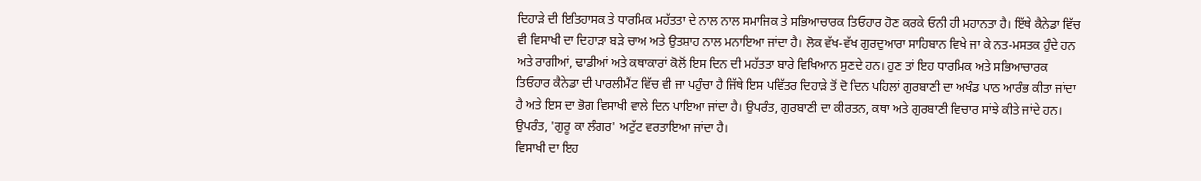ਦਿਹਾੜੇ ਦੀ ਇਤਿਹਾਸਕ ਤੇ ਧਾਰਮਿਕ ਮਹੱਤਤਾ ਦੇ ਨਾਲ ਨਾਲ ਸਮਾਜਿਕ ਤੇ ਸਭਿਆਚਾਰਕ ਤਿਓਹਾਰ ਹੋਣ ਕਰਕੇ ਓਨੀ ਹੀ ਮਹਾਨਤਾ ਹੈ। ਇੱਥੇ ਕੈਨੇਡਾ ਵਿੱਚ ਵੀ ਵਿਸਾਖੀ ਦਾ ਦਿਹਾੜਾ ਬੜੇ ਚਾਅ ਅਤੇ ਉਤਸ਼ਾਹ ਨਾਲ ਮਨਾਇਆ ਜਾਂਦਾ ਹੈ। ਲੋਕ ਵੱਖ-ਵੱਖ ਗੁਰਦੁਆਰਾ ਸਾਹਿਬਾਨ ਵਿਖੇ ਜਾ ਕੇ ਨਤ-ਮਸਤਕ ਹੁੰਦੇ ਹਨ ਅਤੇ ਰਾਗੀਆਂ, ਢਾਡੀਆਂ ਅਤੇ ਕਥਾਕਾਰਾਂ ਕੋਲੋਂ ਇਸ ਦਿਨ ਦੀ ਮਹੱਤਤਾ ਬਾਰੇ ਵਿਖਿਆਨ ਸੁਣਦੇ ਹਨ। ਹੁਣ ਤਾਂ ਇਹ ਧਾਰਮਿਕ ਅਤੇ ਸਭਿਆਚਾਰਕ ਤਿਓਹਾਰ ਕੈਨੇਡਾ ਦੀ ਪਾਰਲੀਮੈਂਟ ਵਿੱਚ ਵੀ ਜਾ ਪਹੁੰਚਾ ਹੈ ਜਿੱਥੇ ਇਸ ਪਵਿੱਤਰ ਦਿਹਾੜੇ ਤੋਂ ਦੋ ਦਿਨ ਪਹਿਲਾਂ ਗੁਰਬਾਣੀ ਦਾ ਅਖੰਡ ਪਾਠ ਆਰੰਭ ਕੀਤਾ ਜਾਂਦਾ ਹੈ ਅਤੇ ਇਸ ਦਾ ਭੋਗ ਵਿਸਾਖੀ ਵਾਲੇ ਦਿਨ ਪਾਇਆ ਜਾਂਦਾ ਹੈ। ਉਪਰੰਤ, ਗੁਰਬਾਣੀ ਦਾ ਕੀਰਤਨ, ਕਥਾ ਅਤੇ ਗੁਰਬਾਣੀ ਵਿਚਾਰ ਸਾਂਝੇ ਕੀਤੇ ਜਾਂਦੇ ਹਨ। ਉਪਰੰਤ, 'ਗੁਰੂ ਕਾ ਲੰਗਰ' ਅਟੁੱਟ ਵਰਤਾਇਆ ਜਾਂਦਾ ਹੈ।
ਵਿਸਾਖੀ ਦਾ ਇਹ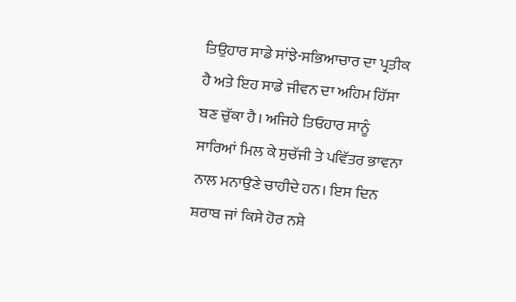ਤਿਉਹਾਰ ਸਾਡੇ ਸਾਂਝੇ-ਸਭਿਆਚਾਰ ਦਾ ਪ੍ਰਤੀਕ ਹੈ ਅਤੇ ਇਹ ਸਾਡੇ ਜੀਵਨ ਦਾ ਅਹਿਮ ਹਿੱਸਾ ਬਣ ਚੁੱਕਾ ਹੈ। ਅਜਿਹੇ ਤਿਓਹਾਰ ਸਾਨੂੰ ਸਾਰਿਆਂ ਮਿਲ ਕੇ ਸੁਚੱਜੀ ਤੇ ਪਵਿੱਤਰ ਭਾਵਨਾ ਨਾਲ ਮਨਾਉਣੇ ਚਾਹੀਦੇ ਹਨ। ਇਸ ਦਿਨ ਸ਼ਰਾਬ ਜਾਂ ਕਿਸੇ ਹੋਰ ਨਸ਼ੇ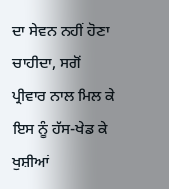ਦਾ ਸੇਵਨ ਨਹੀਂ ਹੋਣਾ ਚਾਹੀਦਾ, ਸਗੋਂ ਪ੍ਰੀਵਾਰ ਨਾਲ ਮਿਲ ਕੇ ਇਸ ਨੂੰ ਹੱਸ-ਖੇਡ ਕੇ ਖੁਸ਼ੀਆਂ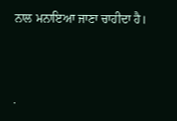ਨਾਲ ਮਨਾਇਆ ਜਾਣਾ ਚਾਹੀਦਾ ਹੈ।




.